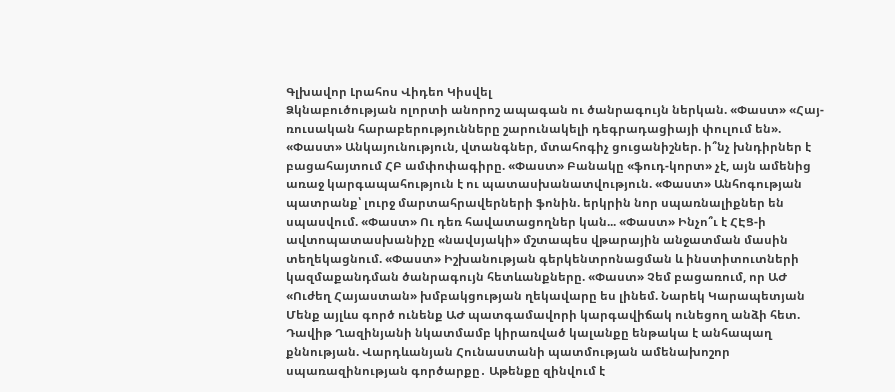Գլխավոր Լրահոս Վիդեո Կիսվել
Ձկնաբուծության ոլորտի անորոշ ապագան ու ծանրագույն ներկան. «Փաստ» «Հայ-ռուսական հարաբերությունները շարունակելի դեգրադացիայի փուլում են». «Փաստ» Անկայունություն, վտանգներ, մտահոգիչ ցուցանիշներ. ի՞նչ խնդիրներ է բացահայտում ՀԲ ամփոփագիրը. «Փաստ» Բանակը «ֆուդ-կորտ» չէ, այն ամենից առաջ կարգապահություն է ու պատասխանատվություն. «Փաստ» Անհոգության պատրանք՝ լուրջ մարտահրավերների ֆոնին. երկրին նոր սպառնալիքներ են սպասվում. «Փաստ» Ու դեռ հավատացողներ կան... «Փաստ» Ինչո՞ւ է ՀԷՑ-ի ավտոպատասխանիչը «նավսյակի» մշտապես վթարային անջատման մասին տեղեկացնում. «Փաստ» Իշխանության գերկենտրոնացման և ինստիտուտների կազմաքանդման ծանրագույն հետևանքները. «Փաստ» Չեմ բացառում, որ ԱԺ «Ուժեղ Հայաստան» խմբակցության ղեկավարը ես լինեմ. Նարեկ Կարապետյան Մենք այլևս գործ ունենք ԱԺ պատգամավորի կարգավիճակ ունեցող անձի հետ. Դավիթ Ղազինյանի նկատմամբ կիրառված կալանքը ենթակա է անհապաղ քննության. Վարդևանյան Հունաստանի պատմության ամենախոշոր սպառազինության գործարքը․ Աթենքը զինվում է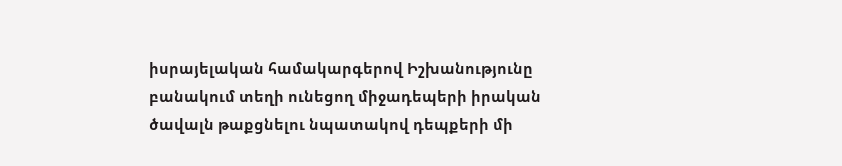իսրայելական համակարգերով Իշխանությունը բանակում տեղի ունեցող միջադեպերի իրական ծավալն թաքցնելու նպատակով դեպքերի մի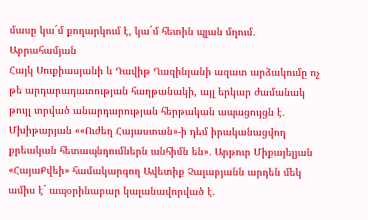մասը կա´մ քողարկում է, կա´մ հետին պլան մղում․ Աբրահամյան
Հայկ Սուքիասյանի և Դավիթ Ղազինյանի ազատ արձակումը ոչ թե արդարադատության հաղթանակի, այլ երկար ժամանակ թույլ տրված անարդարության հերթական ապացույցն է․ Մխիթարյան ««Ուժեղ Հայաստան»-ի դեմ իրականացվող քրեական հետապնդումներն անհիմն են»․ Արթուր Միքայելյան «ՀայաՔվեի» համակարգող Ավետիք Չալաբյանն արդեն մեկ ամիս է` ապօրինաբար կալանավորված է.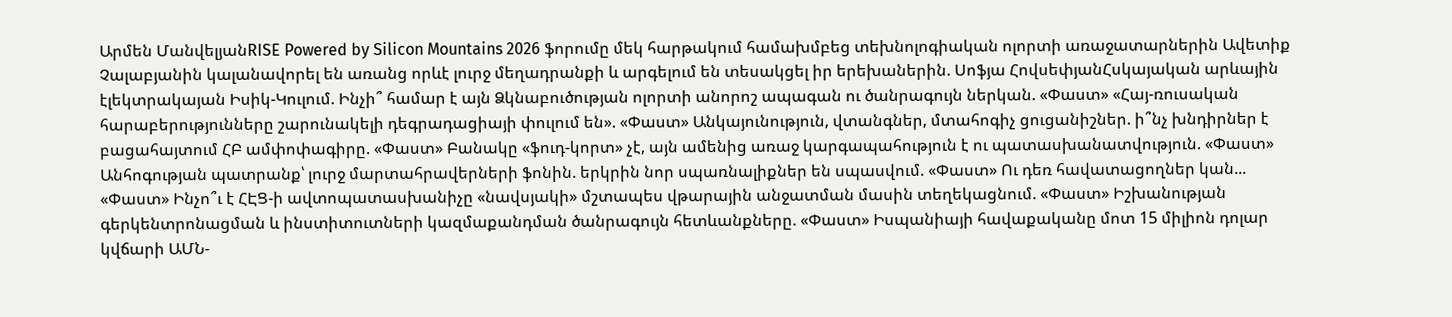Արմեն ՄանվելյանRISE Powered by Silicon Mountains 2026 ֆորումը մեկ հարթակում համախմբեց տեխնոլոգիական ոլորտի առաջատարներին Ավետիք Չալաբյանին կալանավորել են առանց որևէ լուրջ մեղադրանքի և արգելում են տեսակցել իր երեխաներին. Սոֆյա ՀովսեփյանՀսկայական արևային էլեկտրակայան Իսիկ-Կուլում. Ինչի՞ համար է այն Ձկնաբուծության ոլորտի անորոշ ապագան ու ծանրագույն ներկան. «Փաստ» «Հայ-ռուսական հարաբերությունները շարունակելի դեգրադացիայի փուլում են». «Փաստ» Անկայունություն, վտանգներ, մտահոգիչ ցուցանիշներ. ի՞նչ խնդիրներ է բացահայտում ՀԲ ամփոփագիրը. «Փաստ» Բանակը «ֆուդ-կորտ» չէ, այն ամենից առաջ կարգապահություն է ու պատասխանատվություն. «Փաստ» Անհոգության պատրանք՝ լուրջ մարտահրավերների ֆոնին. երկրին նոր սպառնալիքներ են սպասվում. «Փաստ» Ու դեռ հավատացողներ կան... «Փաստ» Ինչո՞ւ է ՀԷՑ-ի ավտոպատասխանիչը «նավսյակի» մշտապես վթարային անջատման մասին տեղեկացնում. «Փաստ» Իշխանության գերկենտրոնացման և ինստիտուտների կազմաքանդման ծանրագույն հետևանքները. «Փաստ» Իսպանիայի հավաքականը մոտ 15 միլիոն դոլար կվճարի ԱՄՆ-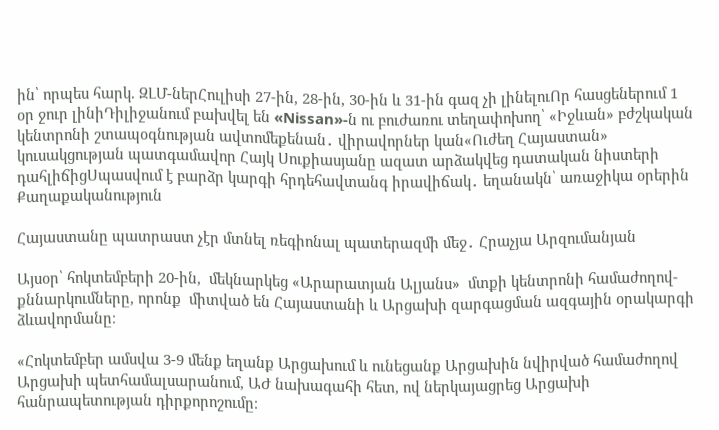ին՝ որպես հարկ. ԶԼՄ-ներՀուլիսի 27-ին, 28-ին, 30-ին և 31-ին գազ չի լինելուՈր հասցեներում 1 օր ջուր լինիԴիլիջանում բախվել են «Nissan»-ն ու բուժառու տեղափոխող՝ «Իջևան» բժշկական կենտրոնի շտապօգնության ավտոմեքենան․ վիրավորներ կան«Ուժեղ Հայաստան» կուսակցության պատգամավոր Հայկ Սուքիասյանը ազատ արձակվեց դատական նիստերի դահլիճիցՍպասվում է բարձր կարգի հրդեհավտանգ իրավիճակ․ եղանակն՝ առաջիկա օրերին
Քաղաքականություն

Հայաստանը պատրաստ չէր մտնել ռեգիոնալ պատերազմի մեջ․ Հրաչյա Արզումանյան

Այսօր՝ հոկտեմբերի 20-ին,  մեկնարկեց «Արարատյան Ալյանս»  մտքի կենտրոնի համաժողով-քննարկումները, որոնք  միտված են Հայաստանի և Արցախի զարգացման ազգային օրակարգի ձևավորմանը։

«Հոկտեմբեր ամսվա 3-9 մենք եղանք Արցախում և ունեցանք Արցախին նվիրված համաժողով Արցախի պետհամալսարանում, ԱԺ նախագահի հետ, ով ներկայացրեց Արցախի հանրապետության դիրքորոշումը։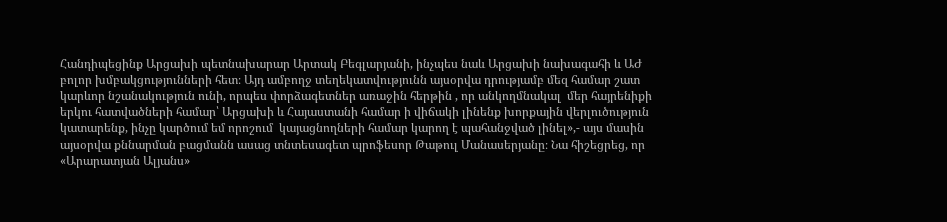Հանդիպեցինք Արցախի պետնախարար Արտակ Բեգլարյանի, ինչպես նաև Արցախի նախագահի և ԱԺ բոլոր խմբակցությունների հետ։ Այդ ամբողջ տեղեկատվությունն այսօրվա դրությամբ մեզ համար շատ կարևոր նշանակություն ունի, որպես փորձագետներ առաջին հերթին , որ անկողմնակալ  մեր հայրենիքի երկու հատվածների համար՝ Արցախի և Հայաստանի համար ի վիճակի լինենք խորքային վերլուծություն կատարենք, ինչը կարծում եմ որոշում  կայացնողների համար կարող է պահանջված լինել»,- այս մասին այսօրվա քննարման բացմանն ասաց տնտեսագետ պրոֆեսոր Թաթուլ Մանասերյանը։ Նա հիշեցրեց, որ «Արարատյան Ալյանս»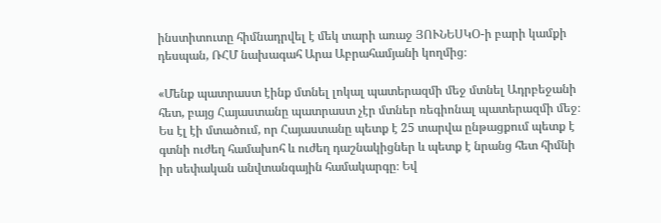ինստիտուտը հիմնադրվել է մեկ տարի առաջ ՅՈՒՆԵՍԿՕ-ի բարի կամքի դեսպան, ՌՀՄ նախագահ Արա Աբրահամյանի կողմից։

«Մենք պատրաստ էինք մտնել լոկալ պատերազմի մեջ մտնել Ադրբեջանի հետ, բայց Հայաստանը պատրաստ չէր մտներ ռեգիոնալ պատերազմի մեջ։  Ես էլ էի մտածում, որ Հայաստանը պետք է 25 տարվա ընթացքում պետք է գտնի ուժեղ համախոհ և ուժեղ դաշնակիցներ և պետք է նրանց հետ հիմնի իր սեփական անվտանգային համակարգը։ Եվ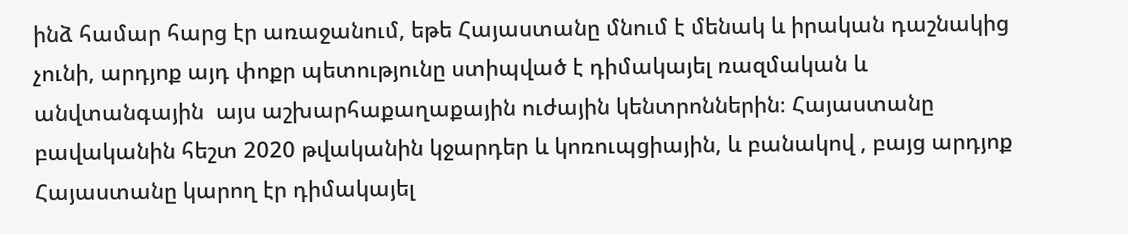ինձ համար հարց էր առաջանում, եթե Հայաստանը մնում է մենակ և իրական դաշնակից չունի, արդյոք այդ փոքր պետությունը ստիպված է դիմակայել ռազմական և անվտանգային  այս աշխարհաքաղաքային ուժային կենտրոններին։ Հայաստանը բավականին հեշտ 2020 թվականին կջարդեր և կոռուպցիային, և բանակով , բայց արդյոք Հայաստանը կարող էր դիմակայել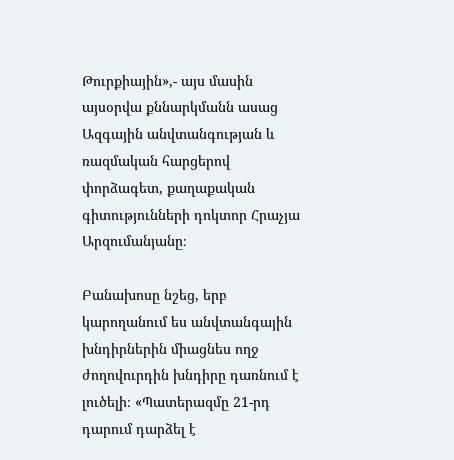Թուրքիային»,- այս մասին այսօրվա քննարկմանն ասաց Ազգային անվտանգության և ռազմական հարցերով փորձագետ, քաղաքական գիտությունների դոկտոր Հրաչյա Արզումանյանը։

Բանախոսը նշեց, երբ կարողանում ես անվտանգային խնդիրներին միացնես ողջ ժողովուրդին խնդիրը դառնում է լուծելի։ «Պատերազմը 21-րդ դարում դարձել է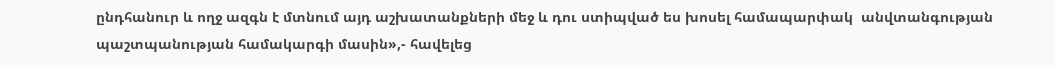ընդհանուր և ողջ ազգն է մտնում այդ աշխատանքների մեջ և դու ստիպված ես խոսել համապարփակ  անվտանգության պաշտպանության համակարգի մասին»,- հավելեց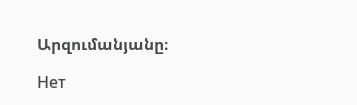Արզումանյանը։

Нет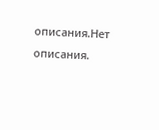описания.Нет описания.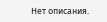Нет описания.